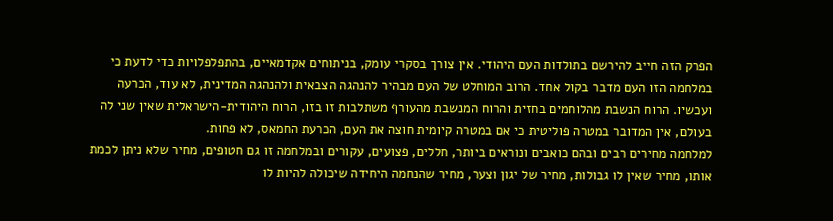הפרק הזה חייב להירשם בתולדות העם היהודי. אין צורך בסקרי עומק, בניתוחים אקדמאיים, בהתפלפלויות כדי לדעת כי במלחמה הזו העם מדבר בקול אחד. הרוב המוחלט של העם מבהיר להנהגה הצבאית ולהנהגה המדינית, לא עוד, הכרעה ועכשיו. הרוח הנשבת מהלוחמים בחזית והרוח המנשבת מהעורף משתלבות זו בזו, הרוח היהודית-הישראלית שאין שני לה בעולם, אין המדובר במטרה פוליטית כי אם במטרה קיומית חוצה את העם, הכרעת החמאס, לא פחות.
למלחמה מחירים רבים ובהם כואבים ונוראים ביותר, חללים, פצועים, עקורים ובמלחמה זו גם חטופים, מחיר שלא ניתן לכמת אותו, מחיר שאין לו גבולות, מחיר של יגון וצער, מחיר שהנחמה היחידה שיכולה להיות לו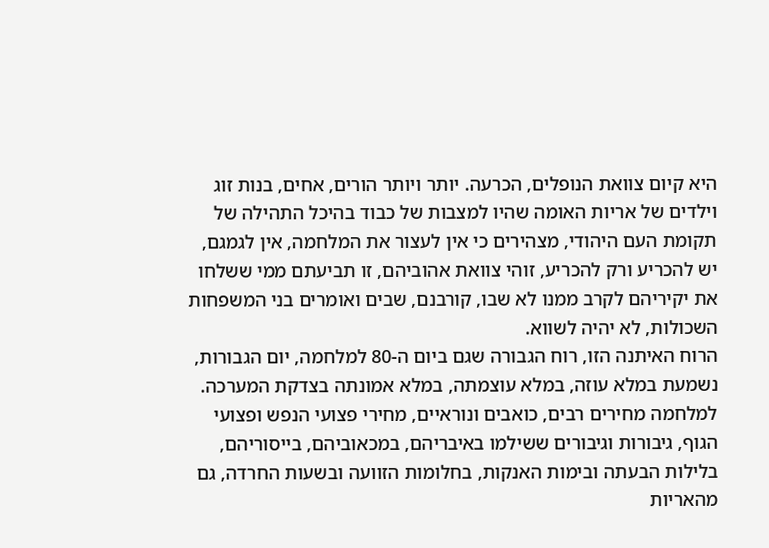היא קיום צוואת הנופלים, הכרעה. יותר ויותר הורים, אחים, בנות זוג וילדים של אריות האומה שהיו למצבות של כבוד בהיכל התהילה של תקומת העם היהודי, מצהירים כי אין לעצור את המלחמה, אין לגמגם, יש להכריע ורק להכריע, זוהי צוואת אהוביהם, זו תביעתם ממי ששלחו את יקיריהם לקרב ממנו לא שבו, קורבנם, שבים ואומרים בני המשפחות השכולות, לא יהיה לשווא.
הרוח האיתנה הזו, רוח הגבורה שגם ביום ה-80 למלחמה, יום הגבורות, נשמעת במלא עוזה, במלא עוצמתה, במלא אמונתה בצדקת המערכה.
למלחמה מחירים רבים, כואבים ונוראיים, מחירי פצועי הנפש ופצועי הגוף, גיבורות וגיבורים ששילמו באיבריהם, במכאוביהם, בייסוריהם, בלילות הבעתה ובימות האנקות, בחלומות הזוועה ובשעות החרדה, גם מהאריות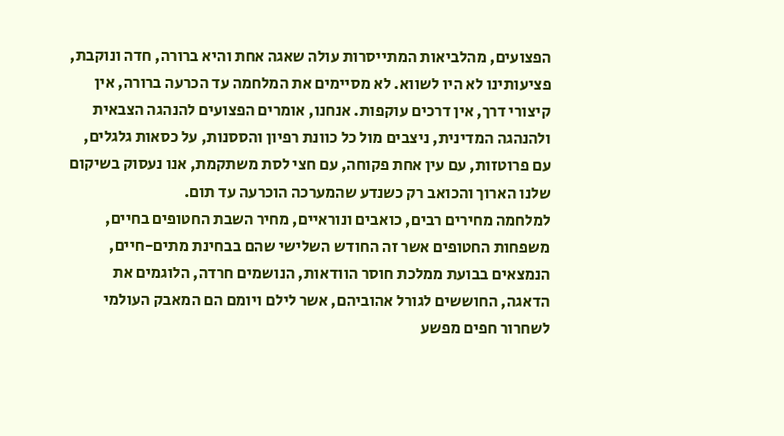הפצועים, מהלביאות המתייסרות עולה שאגה אחת והיא ברורה, חדה ונוקבת, פציעותינו לא היו לשווא. לא מסיימים את המלחמה עד הכרעה ברורה, אין קיצורי דרך, אין דרכים עוקפות. אנחנו, אומרים הפצועים להנהגה הצבאית ולהנהגה המדינית, ניצבים מול כל כוונת רפיון והססנות, על כסאות גלגלים, עם פרוטזות, עם עין אחת פקוחה, עם חצי לסת משתקמת, אנו נעסוק בשיקום שלנו הארוך והכואב רק כשנדע שהמערכה הוכרעה עד תום.
למלחמה מחירים רבים, כואבים ונוראיים, מחיר השבת החטופים בחיים, משפחות החטופים אשר זה החודש השלישי שהם בבחינת מתים-חיים, הנמצאים בבועת ממלכת חוסר הוודאות, הנושמים חרדה, הלוגמים את הדאגה, החוששים לגורל אהוביהם, אשר לילם ויומם הם המאבק העולמי לשחרור חפים מפשע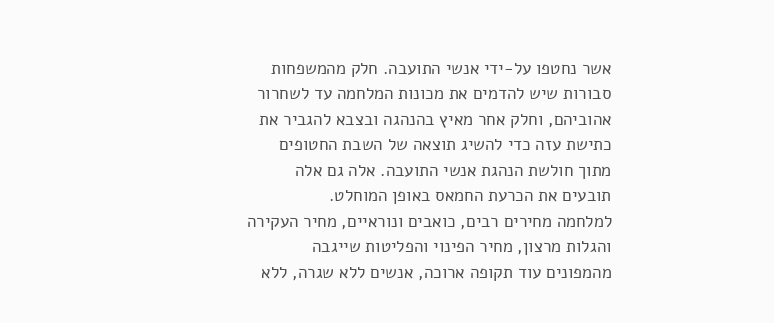אשר נחטפו על-ידי אנשי התועבה. חלק מהמשפחות סבורות שיש להדמים את מכונות המלחמה עד לשחרור אהוביהם, וחלק אחר מאיץ בהנהגה ובצבא להגביר את כתישת עזה כדי להשיג תוצאה של השבת החטופים מתוך חולשת הנהגת אנשי התועבה. אלה גם אלה תובעים את הכרעת החמאס באופן המוחלט.
למלחמה מחירים רבים, כואבים ונוראיים, מחיר העקירה והגלות מרצון, מחיר הפינוי והפליטות שייגבה מהמפונים עוד תקופה ארוכה, אנשים ללא שגרה, ללא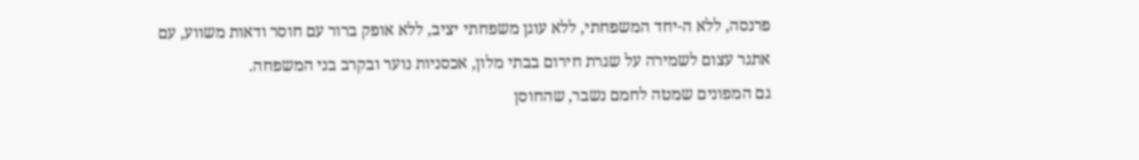פרנסה, ללא ה-יחד המשפחתי, ללא עוגן משפחתי יציב, ללא אופק ברור עם חוסר ודאות משווע, עם אתגר עצום לשמירה על שגרת חירום בבתי מלון, אכסניות נוער ובקרב בני המשפחה.
גם המפונים שמטה לחמם נשבר, שהחוסן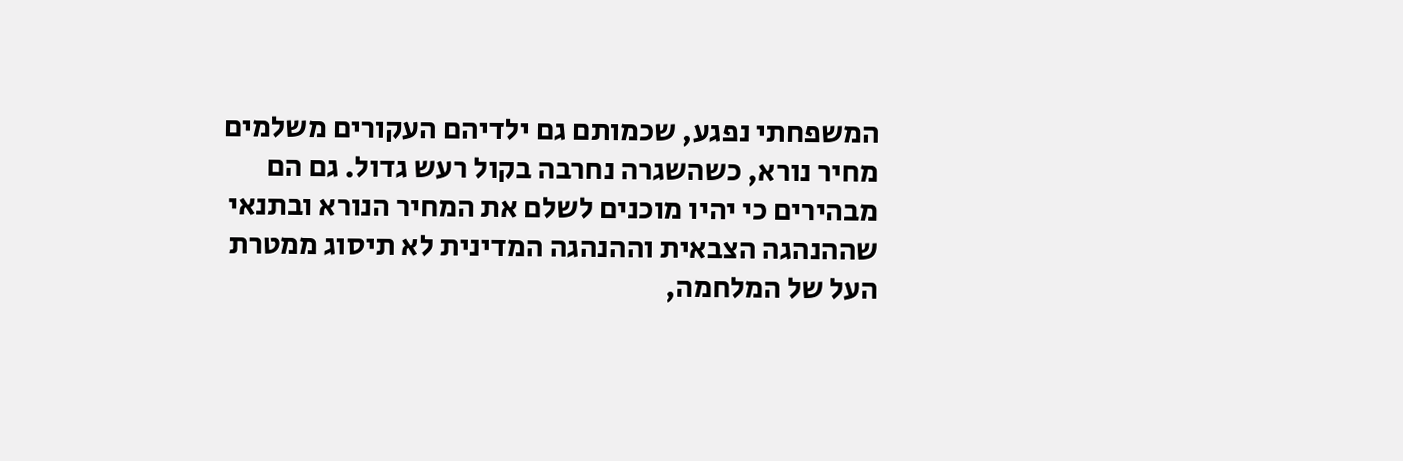המשפחתי נפגע, שכמותם גם ילדיהם העקורים משלמים מחיר נורא, כשהשגרה נחרבה בקול רעש גדול. גם הם מבהירים כי יהיו מוכנים לשלם את המחיר הנורא ובתנאי שההנהגה הצבאית וההנהגה המדינית לא תיסוג ממטרת העל של המלחמה,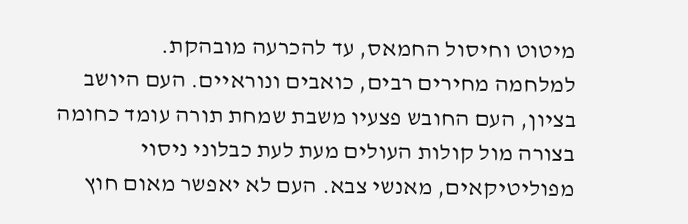מיטוט וחיסול החמאס, עד להכרעה מובהקת.
למלחמה מחירים רבים, כואבים ונוראיים. העם היושב בציון, העם החובש פצעיו משבת שמחת תורה עומד כחומה בצורה מול קולות העולים מעת לעת כבלוני ניסוי מפוליטיקאים, מאנשי צבא. העם לא יאפשר מאום חוץ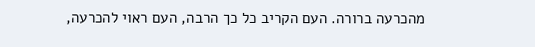מהכרעה ברורה. העם הקריב כל כך הרבה, העם ראוי להכרעה,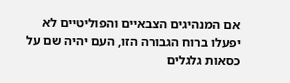אם המנהיגים הצבאיים והפוליטיים לא יפעלו ברוח הגבורה הזו, העם יהיה שם על כסאות גלגלים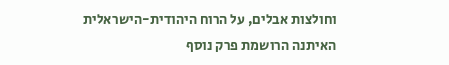וחולצות אבלים, על הרוח היהודית-הישראלית האיתנה הרושמת פרק נוסף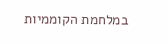במלחמת הקוממיות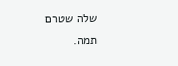שלה שטרם תמה.